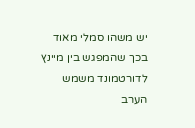יש משהו סמלי מאוד בכך שהמפגש בין מיינץ לדורטמונד משמש הערב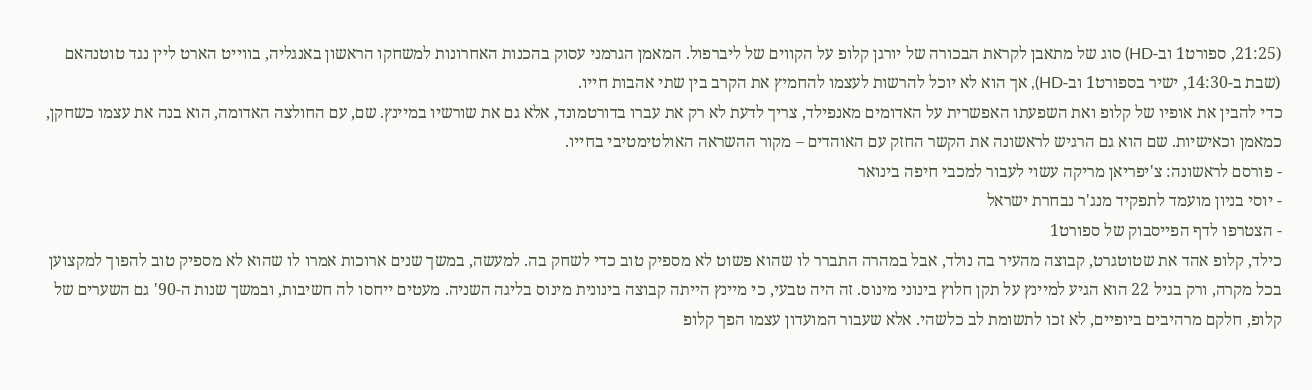(21:25, ספורט1 וב-HD) סוג של מתאבן לקראת הבכורה של יורגן קלופ על הקווים של ליברפול. המאמן הגרמני עסוק בהכנות האחרונות למשחקו הראשון באנגליה, בווייט הארט ליין נגד טוטנהאם (שבת ב-14:30, ישיר בספורט1 וב-HD), אך הוא לא יוכל להרשות לעצמו להחמיץ את הקרב בין שתי אהבות חייו.
כדי להבין את אופיו של קלופ ואת השפעתו האפשרית על האדומים מאנפילד, צריך לדעת לא רק את עברו בדורטמונד, אלא גם את שורשיו במיינץ. שם, עם החולצה האדומה, הוא בנה את עצמו כשחקן, כמאמן וכאישיות. שם הוא גם הרגיש לראשונה את הקשר החזק עם האוהדים – מקור ההשראה האולטימטיבי בחייו.
- פורסם לראשונה: צ'יפריאן מריקה עשוי לעבור למכבי חיפה בינואר
- יוסי בניון מועמד לתפקיד מנג'ר נבחרת ישראל
- הצטרפו לדף הפייסבוק של ספורט1
כילד, קלופ אהד את שטוטגרט, קבוצה מהעיר בה נולד, אבל במהרה התברר לו שהוא פשוט לא מספיק טוב כדי לשחק בה. למעשה, במשך שנים ארוכות אמרו לו שהוא לא מספיק טוב להפוך למקצוען בכל מקרה, ורק בגיל 22 הוא הגיע למיינץ על תקן חלוץ בינוני מינוס. זה היה טבעי, כי מיינץ הייתה קבוצה בינונית מינוס בליגה השניה. מעטים ייחסו לה חשיבות, ובמשך שנות ה-90' גם השערים של קלופ, חלקם מרהיבים ביופיים, לא זכו לתשומת לב כלשהי. אלא שעבור המועדון עצמו הפך קלופ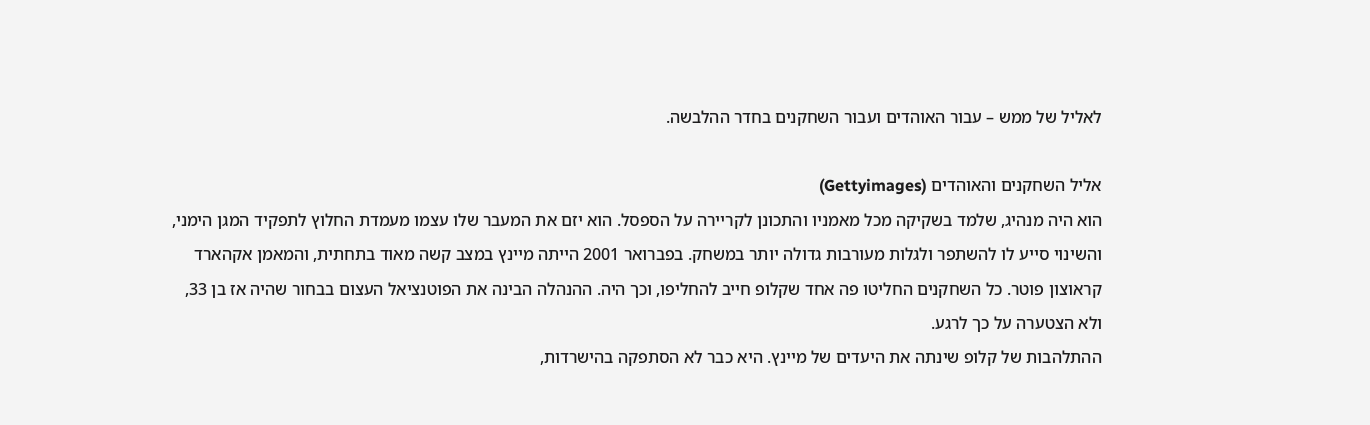לאליל של ממש – עבור האוהדים ועבור השחקנים בחדר ההלבשה.

אליל השחקנים והאוהדים (Gettyimages)
הוא היה מנהיג, שלמד בשקיקה מכל מאמניו והתכונן לקריירה על הספסל. הוא יזם את המעבר שלו עצמו מעמדת החלוץ לתפקיד המגן הימני, והשינוי סייע לו להשתפר ולגלות מעורבות גדולה יותר במשחק. בפברואר 2001 הייתה מיינץ במצב קשה מאוד בתחתית, והמאמן אקהארד קראוצון פוטר. כל השחקנים החליטו פה אחד שקלופ חייב להחליפו, וכך היה. ההנהלה הבינה את הפוטנציאל העצום בבחור שהיה אז בן 33, ולא הצטערה על כך לרגע.
ההתלהבות של קלופ שינתה את היעדים של מיינץ. היא כבר לא הסתפקה בהישרדות,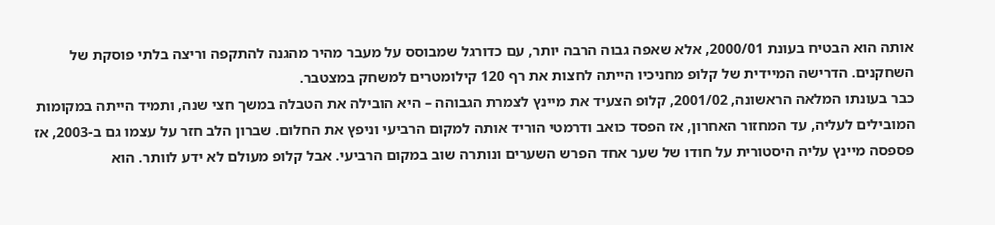אותה הוא הבטיח בעונת 2000/01, אלא שאפה גבוה הרבה יותר, עם כדורגל שמבוסס על מעבר מהיר מהגנה להתקפה וריצה בלתי פוסקת של השחקנים. הדרישה המיידית של קלופ מחניכיו הייתה לחצות את רף 120 קילומטרים למשחק במצטבר.
כבר בעונתו המלאה הראשונה, 2001/02, קלופ הצעיד את מיינץ לצמרת הגבוהה – היא הובילה את הטבלה במשך חצי שנה, ותמיד הייתה במקומות המובילים לעליה, עד המחזור האחרון, אז הפסד כואב ודרמטי הוריד אותה למקום הרביעי וניפץ את החלום. שברון הלב חזר על עצמו גם ב-2003, אז פספסה מיינץ עליה היסטורית על חודו של שער אחד הפרש השערים ונותרה שוב במקום הרביעי. אבל קלופ מעולם לא ידע לוותר. הוא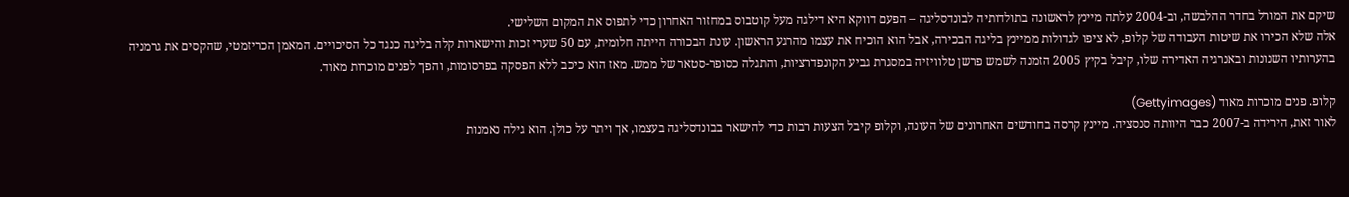שיקם את המורל בחדר ההלבשה, וב-2004 עלתה מיינץ לראשונה בתולדותיה לבונדסליגה – הפעם דווקא היא דילגה מעל קוטבוס במחזור האחרון כדי לתפוס את המקום השלישי.
אלה שלא הכירו את שיטות העבודה של קלופ, לא ציפו לגדולות ממיינץ בליגה הבכירה, אבל הוא הוכיח את עצמו מהרגע הראשון. עונת הבכורה הייתה חלומית, עם 50 שערי זכות והישארות קלה בליגה כנגד כל הסיכויים. המאמן הכריזמטי, שהקסים את גרמניה בהערותיו השנונות ובאנרגיה האדירה שלו, קיבל בקיץ 2005 הזמנה לשמש פרשן טלוויזיה במסגרת גביע הקונפדרציות, והתגלה כסופר-סטאר של ממש. מאז הוא כיכב ללא הפסקה בפרסומות, והפך לפנים מוכרות מאוד.

קלופ. פנים מוכרות מאוד (Gettyimages)
לאור זאת, הירידה ב-2007 כבר היוותה סנסציה. מיינץ קרסה בחודשים האחרונים של העונה, וקלופ קיבל הצעות רבות כדי להישאר בבונדסליגה בעצמו, אך ויתר על כולן. הוא גילה נאמנות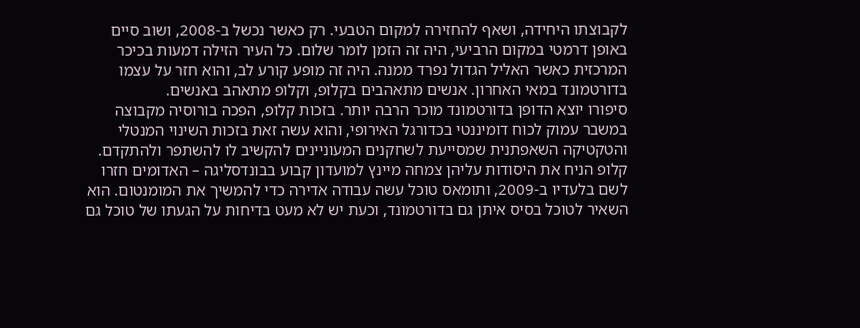לקבוצתו היחידה, ושאף להחזירה למקום הטבעי. רק כאשר נכשל ב-2008, ושוב סיים באופן דרמטי במקום הרביעי, היה זה הזמן לומר שלום. כל העיר הזילה דמעות בכיכר המרכזית כאשר האליל הגדול נפרד ממנה. היה זה מופע קורע לב, והוא חזר על עצמו בדורטמונד במאי האחרון. אנשים מתאהבים בקלופ, וקלופ מתאהב באנשים.
סיפורו יוצא הדופן בדורטמונד מוכר הרבה יותר. בזכות קלופ, הפכה בורוסיה מקבוצה במשבר עמוק לכוח דומיננטי בכדורגל האירופי, והוא עשה זאת בזכות השינוי המנטלי והטקטיקה השאפתנית שמסייעת לשחקנים המעוניינים להקשיב לו להשתפר ולהתקדם.
קלופ הניח את היסודות עליהן צמחה מיינץ למועדון קבוע בבונדסליגה – האדומים חזרו לשם בלעדיו ב-2009, ותומאס טוכל עשה עבודה אדירה כדי להמשיך את המומנטום. הוא השאיר לטוכל בסיס איתן גם בדורטמונד, וכעת יש לא מעט בדיחות על הגעתו של טוכל גם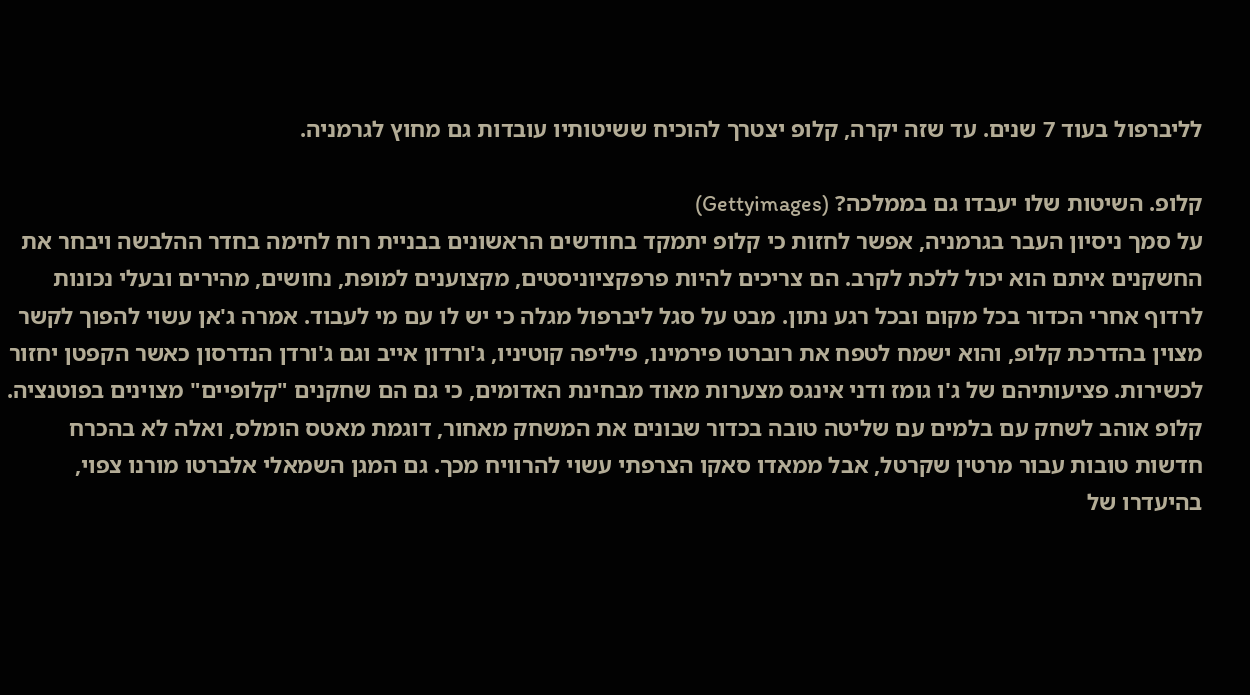לליברפול בעוד 7 שנים. עד שזה יקרה, קלופ יצטרך להוכיח ששיטותיו עובדות גם מחוץ לגרמניה.

קלופ. השיטות שלו יעבדו גם בממלכה? (Gettyimages)
על סמך ניסיון העבר בגרמניה, אפשר לחזות כי קלופ יתמקד בחודשים הראשונים בבניית רוח לחימה בחדר ההלבשה ויבחר את החשקנים איתם הוא יכול ללכת לקרב. הם צריכים להיות פרפקציוניסטים, מקצוענים למופת, נחושים, מהירים ובעלי נכונות לרדוף אחרי הכדור בכל מקום ובכל רגע נתון. מבט על סגל ליברפול מגלה כי יש לו עם מי לעבוד. אמרה ג'אן עשוי להפוך לקשר מצוין בהדרכת קלופ, והוא ישמח לטפח את רוברטו פירמינו, פיליפה קוטיניו, ג'ורדון אייב וגם ג'ורדן הנדרסון כאשר הקפטן יחזור לכשירות. פציעותיהם של ג'ו גומז ודני אינגס מצערות מאוד מבחינת האדומים, כי גם הם שחקנים "קלופיים" מצוינים בפוטנציה.
קלופ אוהב לשחק עם בלמים עם שליטה טובה בכדור שבונים את המשחק מאחור, דוגמת מאטס הומלס, ואלה לא בהכרח חדשות טובות עבור מרטין שקרטל, אבל ממאדו סאקו הצרפתי עשוי להרוויח מכך. גם המגן השמאלי אלברטו מורנו צפוי, בהיעדרו של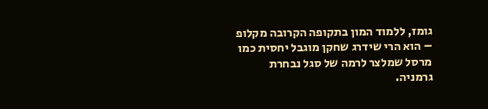גומז, ללמוד המון בתקופה הקרובה מקלופ – הוא הרי שידרג שחקן מוגבל יחסית כמו מרסל שמלצר לרמה של סגל נבחרת גרמניה.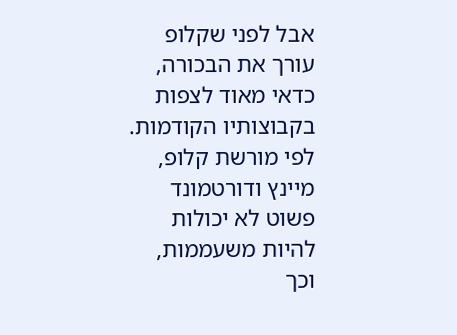אבל לפני שקלופ עורך את הבכורה, כדאי מאוד לצפות בקבוצותיו הקודמות. לפי מורשת קלופ, מיינץ ודורטמונד פשוט לא יכולות להיות משעממות, וכך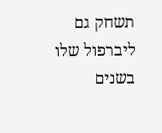תשחק גם ליברפול שלו בשנים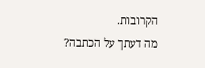הקרובות.
מה דעתך על הכתבה?